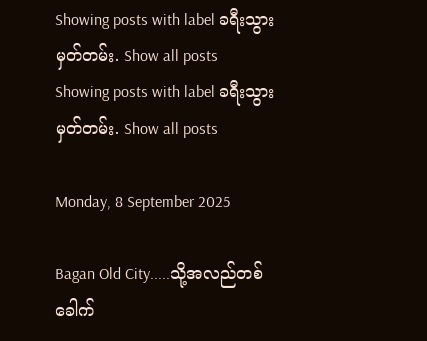Showing posts with label ခရီးသွားမှတ်တမ်း. Show all posts
Showing posts with label ခရီးသွားမှတ်တမ်း. Show all posts

Monday, 8 September 2025

Bagan Old City.....သို့အလည်တစ်ခေါက်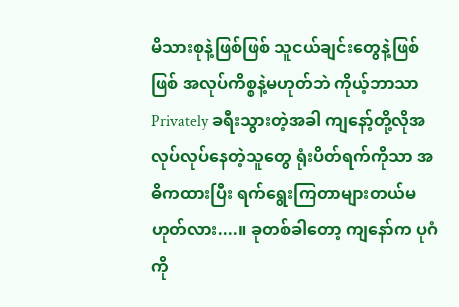မိသားစုနဲ့ဖြစ်ဖြစ် သူငယ်ချင်းတွေနဲ့ဖြစ်ဖြစ် အလုပ်ကိစ္စနဲ့မဟုတ်ဘဲ ကိုယ့်ဘာသာ Privately ခရီးသွားတဲ့အခါ ကျနော့်တို့လိုအလုပ်လုပ်နေတဲ့သူတွေ ရုံးပိတ်ရက်ကိုသာ အဓိကထားပြီး ရက်ရွေးကြတာများတယ်မဟုတ်လား....။ ခုတစ်ခါတော့ ကျနော်က ပုဂံကို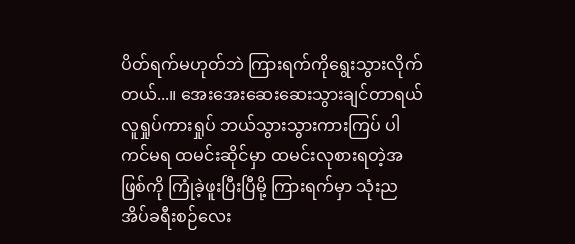ပိတ်ရက်မဟုတ်ဘဲ ကြားရက်ကိုရွေးသွားလိုက်တယ်...။ အေးအေးဆေးဆေးသွားချင်တာရယ် လူရှုပ်ကားရှုပ် ဘယ်သွားသွားကားကြပ် ပါကင်မရ ထမင်းဆိုင်မှာ ထမင်းလုစားရတဲ့အဖြစ်ကို ကြုံခဲ့ဖူးပြီးပြီမို့ ကြားရက်မှာ သုံးညအိပ်ခရီးစဉ်လေး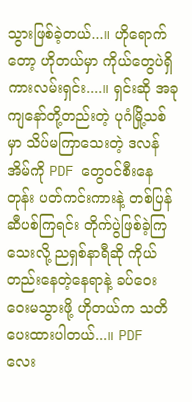သွားဖြစ်ခဲ့တယ်...။ ဟိုရောက်တော့ ဟိုတယ်မှာ ကိုယ်တွေပဲရှိ ကားလမ်းရှင်း....။ ရှင်းဆို အခုကျနော်တို့တည်းတဲ့ ပုဂံမြို့သစ်မှာ သိပ်မကြာသေးတဲ့ ဒလန်အိမ်ကို PDF တွေဝင်စီးနေတုန်း ပတ်ကင်းကားနဲ့ တစ်ပြန်ဆီပစ်ကြရင်း တိုက်ပွဲဖြစ်ခဲ့ကြသေးလို့ ညရှစ်နာရီဆို ကိုယ်တည်းနေတဲ့နေရာနဲ့ ခပ်ဝေးဝေးမသွားဖို့ ဟိုတယ်က သတိပေးထားပါတယ်...။ PDF လေး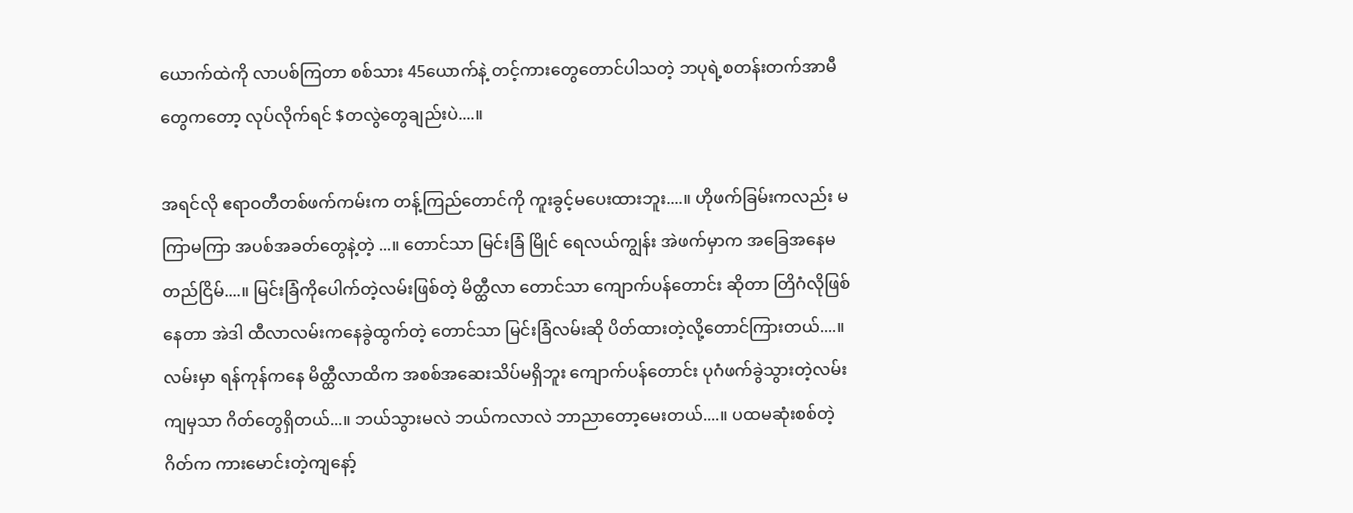ယောက်ထဲကို လာပစ်ကြတာ စစ်သား 45ယောက်နဲ့ တင့်ကားတွေတောင်ပါသတဲ့ ဘပုရဲ့စတန်းတက်အာမီတွေကတော့ လုပ်လိုက်ရင် $တလွဲတွေချည်းပဲ....။

အရင်လို ဧရာဝတီတစ်ဖက်ကမ်းက တန့်ကြည်တောင်ကို ကူးခွင့်မပေးထားဘူး....။ ဟိုဖက်ခြမ်းကလည်း မကြာမကြာ အပစ်အခတ်တွေနဲ့တဲ့ ...။ တောင်သာ မြင်းခြံ မြိုင် ရေလယ်ကျွန်း အဲဖက်မှာက အခြေအနေမတည်ငြိမ်....။ မြင်းခြံကိုပေါက်တဲ့လမ်းဖြစ်တဲ့ မိတ္ထီလာ တောင်သာ ကျောက်ပန်တောင်း ဆိုတာ တြိဂံလိုဖြစ်နေတာ အဲဒါ ထီလာလမ်းကနေခွဲထွက်တဲ့ တောင်သာ မြင်းခြံလမ်းဆို ပိတ်ထားတဲ့လို့တောင်ကြားတယ်....။ လမ်းမှာ ရန်ကုန်ကနေ မိတ္ထီလာထိက အစစ်အဆေးသိပ်မရှိဘူး ကျောက်ပန်တောင်း ပုဂံဖက်ခွဲသွားတဲ့လမ်းကျမှသာ ဂိတ်တွေရှိတယ်...။ ဘယ်သွားမလဲ ဘယ်ကလာလဲ ဘာညာတော့မေးတယ်....။ ပထမဆုံးစစ်တဲ့ ဂိတ်က ကားမောင်းတဲ့ကျနော့်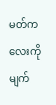မတ်ကလေးကို မျက်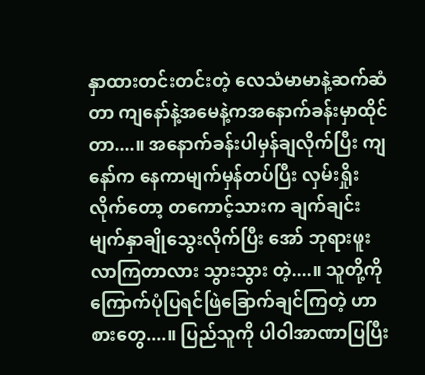နှာထားတင်းတင်းတဲ့ လေသံမာမာနဲ့ဆက်ဆံတာ ကျနော်နဲ့အမေနဲ့ကအနောက်ခန်းမှာထိုင်တာ....။ အနောက်ခန်းပါမှန်ချလိုက်ပြီး ကျနော်က နေကာမျက်မှန်တပ်ပြီး လှမ်းရှိုးလိုက်တော့ တကောင့်သားက ချက်ချင်းမျက်နှာချိုသွေးလိုက်ပြီး အော် ဘုရားဖူးလာကြတာလား သွားသွား တဲ့....။ သူတို့ကိုကြောက်ပုံပြရင်ဖြဲခြောက်ချင်ကြတဲ့ ဟာစားတွေ....။ ပြည်သူကို ပါဝါအာဏာပြပြီး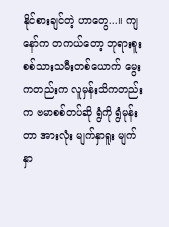နိုင်စားချင်တဲ့ ဟာတွေ...။ ကျနော်က တကယ်တော့ ဘုရားစူး စစ်သားသမီးတစ်ယောက် မွေးကတည်းက လူမှန်းသိကတည်းက ဗမာစစ်တပ်ဆို ရွံကို ရွံမုန်းတာ အားလုံး မျက်နှာရူး မျက်နှာ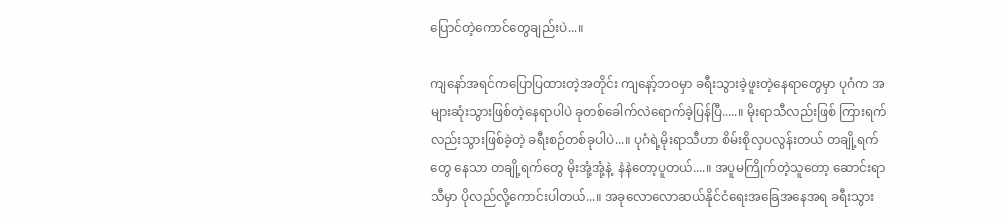ပြောင်တဲ့ကောင်တွေချည်းပဲ...။

ကျနော်အရင်ကပြောပြထားတဲ့အတိုင်း ကျနော့်ဘဝမှာ ခရီးသွားခဲ့ဖူးတဲ့နေရာတွေမှာ ပုဂံက အများဆုံးသွားဖြစ်တဲ့နေရာပါပဲ ခုတစ်ခေါက်လဲရောက်ခဲ့ပြန်ပြီ.....။ မိုးရာသီလည်းဖြစ် ကြားရက်လည်းသွားဖြစ်ခဲ့တဲ့ ခရီးစဉ်တစ်ခုပါပဲ...။ ပုဂံရဲ့မိုးရာသီဟာ စိမ်းစိုလှပလွန်းတယ် တချို့ရက်တွေ နေသာ တချို့ရက်တွေ မိုးအုံ့အုံ့နဲ့  နဲနဲတော့ပူတယ်....။ အပူမကြိုက်တဲ့သူတော့ ဆောင်းရာသီမှာ ပိုလည်လို့ကောင်းပါတယ်...။ အခုလောလောဆယ်နိုင်ငံရေးအခြေအနေအရ ခရီးသွား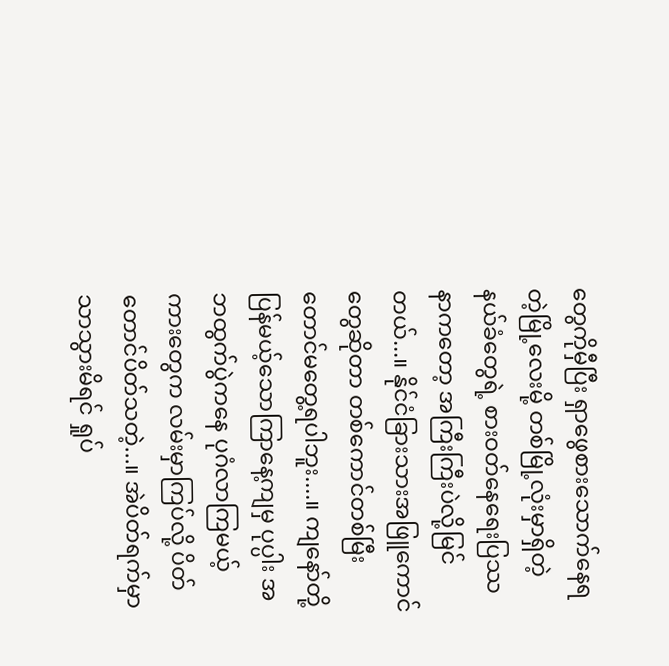တွေကိုမှီပြီး ရှာဖွေစားသောက်နေရတဲ့မြို့လေးမို့ တစ်မြို့လုံးမှာရှိတဲ့ နယ်ခံတွေရဲ့ စားဝတ်နေရေးပြဿနာကတော့ အကြီးကြီးပဲလို့မြင်တယ်...။ နိုင်ငံခြားသားအဖြူကောင်တွေဆိုတာ တစ်ကောင်တစ်မြီးတောင်မတွေ့ရပါဘူး....။ ကျနော်တို့ပြန်မယ့်သောကြာနေ့ကျမှ ပုပ္ပါး အဘထွက်ပွဲကနေ ပုဂံလာကြမယ့် ကားတွေက လမ်းမှာကြပ်လို့ ပိတ်တောင်ပိတ်သတဲ့...။ အဲပိတ်ရက်မှာသာသွားမိရင် ရှုပ်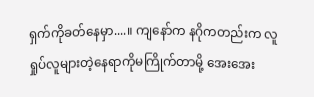ရှက်ကိုခတ်နေမှာ....။ ကျနော်က နဂိုကတည်းက လူရှုပ်လူများတဲ့နေရာကိုမကြိုက်တာမို့ အေးအေး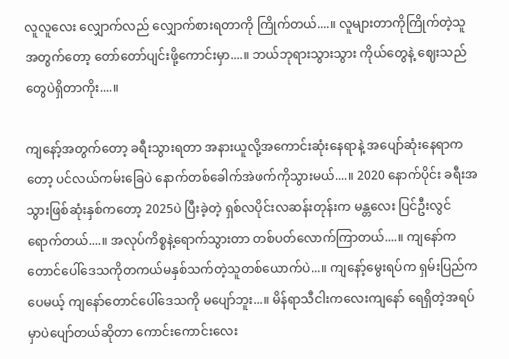လူလူလေး လျှောက်လည် လျှောက်စားရတာကို ကြိုက်တယ်....။ လူများတာကိုကြိုက်တဲ့သူအတွက်တော့ တော်တော်ပျင်းဖို့ကောင်းမှာ....။ ဘယ်ဘုရားသွားသွား ကိုယ်တွေနဲ့ ဈေးသည်တွေပဲရှိတာကိုး....။

ကျနော့်အတွက်တော့ ခရီးသွားရတာ အနားယူလို့အကောင်းဆုံးနေရာနဲ့ အပျော်ဆုံးနေရာကတော့ ပင်လယ်ကမ်းခြေပဲ နောက်တစ်ခေါက်အဲဖက်ကိုသွားမယ်....။ 2020 နောက်ပိုင်း ခရီးအသွားဖြစ်ဆုံးနှစ်ကတော့ 2025ပဲ ပြီးခဲ့တဲ့ ရှစ်လပိုင်းလဆန်းတုန်းက မန္တလေး ပြင်ဦးလွင် ရောက်တယ်....။ အလုပ်ကိစ္စနဲ့ရောက်သွားတာ တစ်ပတ်လောက်ကြာတယ်....။ ကျနော်က တောင်ပေါ်ဒေသကိုတကယ်မနှစ်သက်တဲ့သူတစ်ယောက်ပဲ...။ ကျနော့်မွေးရပ်က ရှမ်းပြည်ကပေမယ့် ကျနော်တောင်ပေါ်ဒေသကို မပျော်ဘူး...။ မိန်ရာသီငါးကလေးကျနော် ရေရှိတဲ့အရပ်မှာပဲပျော်တယ်ဆိုတာ ကောင်းကောင်းလေး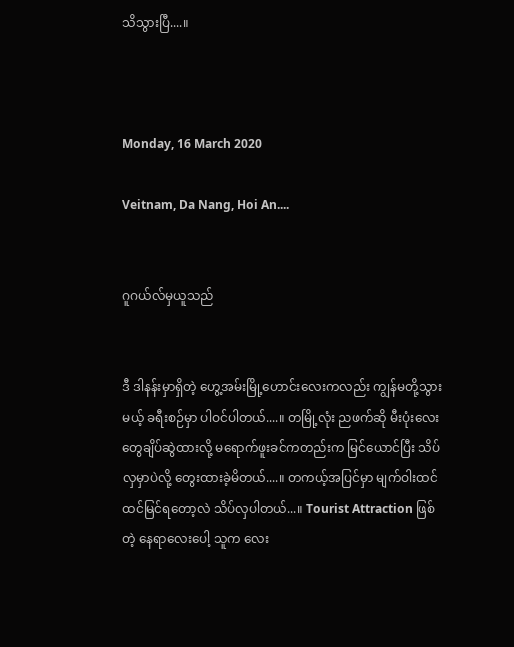သိသွားပြီ....။



Monday, 16 March 2020

Veitnam, Da Nang, Hoi An....


ဂူဂယ်လ်မှယူသည်


ဒီ ဒါနန်းမှာရှိတဲ့ ဟွေ့အမ်းမြို့ဟောင်းလေးကလည်း ကျွန်မတို့သွားမယ့် ခရီးစဉ်မှာ ပါဝင်ပါတယ်....။ တမြို့လုံး ညဖက်ဆို မီးပုံးလေးတွေချိပ်ဆွဲထားလို့ မရောက်ဖူးခင်ကတည်းက မြင်ယောင်ပြီး သိပ်လှမှာပဲလို့ တွေးထားခဲ့မိတယ်....။ တကယ့်အပြင်မှာ မျက်ဝါးထင်ထင်မြင်ရတော့လဲ သိပ်လှပါတယ်...။ Tourist Attraction ဖြစ်တဲ့ နေရာလေးပေါ့ သူက လေး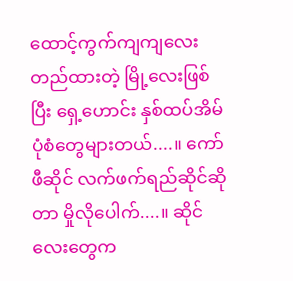ထောင့်ကွက်ကျကျလေးတည်ထားတဲ့ မြို့လေးဖြစ်ပြီး ရှေ့ဟောင်း နှစ်ထပ်အိမ်ပုံစံတွေများတယ်....။ ကော်ဖီဆိုင် လက်ဖက်ရည်ဆိုင်ဆိုတာ မှိုလိုပေါက်....။ ဆိုင်လေးတွေက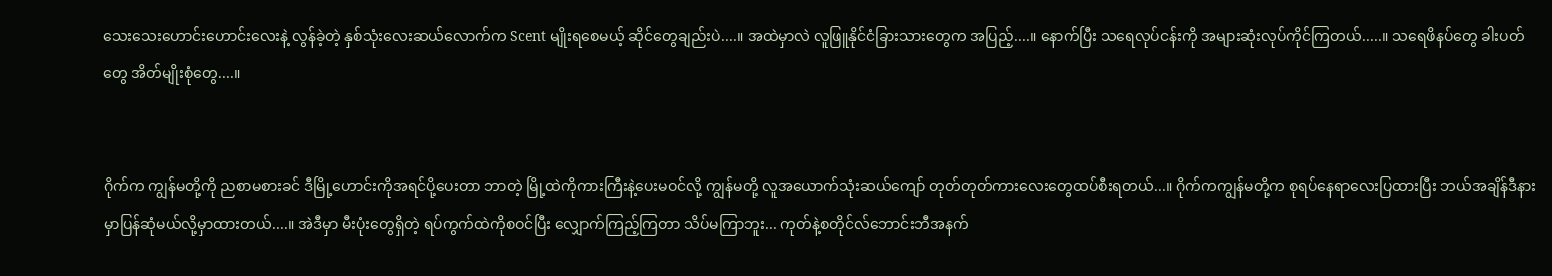သေးသေးဟောင်းဟောင်းလေးနဲ့ လွန်ခဲ့တဲ့ နှစ်သုံးလေးဆယ်လောက်က Scent မျိုးရစေမယ့် ဆိုင်တွေချည်းပဲ....။ အထဲမှာလဲ လူဖြူနိုင်ငံခြားသားတွေက အပြည့်....။ နောက်ပြီး သရေလုပ်ငန်းကို အများဆုံးလုပ်ကိုင်ကြတယ်.....။ သရေဖိနပ်တွေ ခါးပတ်တွေ အိတ်မျိုးစုံတွေ....။


ဂိုက်က ကျွန်မတို့ကို ညစာမစားခင် ဒီမြို့ဟောင်းကိုအရင်ပို့ပေးတာ ဘာတဲ့ မြို့ထဲကိုကားကြီးနဲ့ပေးမဝင်လို့ ကျွန်မတို့ လူအယောက်သုံးဆယ်ကျော် တုတ်တုတ်ကားလေးတွေထပ်စီးရတယ်...။ ဂိုက်ကကျွန်မတို့က စုရပ်နေရာလေးပြထားပြီး ဘယ်အချိန်ဒီနားမှာပြန်ဆုံမယ်လို့မှာထားတယ်....။ အဲဒီမှာ မီးပုံးတွေရှိတဲ့ ရပ်ကွက်ထဲကိုစဝင်ပြီး လျှောက်ကြည့်ကြတာ သိပ်မကြာဘူး... ကုတ်နဲ့စတိုင်လ်ဘောင်းဘီအနက်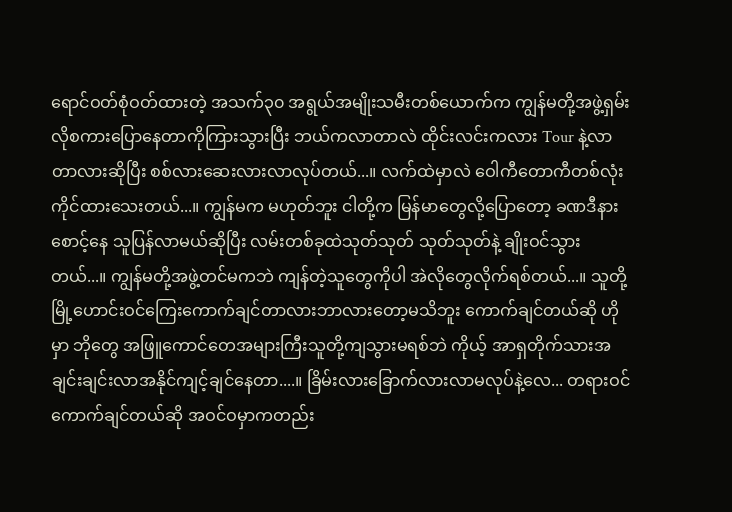ရောင်ဝတ်စုံဝတ်ထားတဲ့ အသက်၃၀ အရွယ်အမျိုးသမီးတစ်ယောက်က ကျွန်မတို့အဖွဲ့ရှမ်းလိုစကားပြောနေတာကိုကြားသွားပြီး ဘယ်ကလာတာလဲ ထိုင်းလင်းကလား Tour နဲ့လာတာလားဆိုပြီး စစ်လားဆေးလားလာလုပ်တယ်...။ လက်ထဲမှာလဲ ဝေါကီတောကီတစ်လုံးကိုင်ထားသေးတယ်...။ ကျွန်မက မဟုတ်ဘူး ငါတို့က မြန်မာတွေလို့ပြောတော့ ခဏဒီနားစောင့်နေ သူပြန်လာမယ်ဆိုပြီး လမ်းတစ်ခုထဲသုတ်သုတ် သုတ်သုတ်နဲ့ ချိုးဝင်သွားတယ်...။ ကျွန်မတို့အဖွဲ့တင်မကဘဲ ကျန်တဲ့သူတွေကိုပါ အဲလိုတွေလိုက်ရစ်တယ်...။ သူတို့ မြို့ဟောင်းဝင်ကြေးကောက်ချင်တာလားဘာလားတော့မသိဘူး ကောက်ချင်တယ်ဆို ဟိုမှာ ဘိုတွေ အဖြူကောင်တေအများကြီးသူတို့ကျသွားမရစ်ဘဲ ကိုယ့် အာရှတိုက်သားအချင်းချင်းလာအနိုင်ကျင့်ချင်နေတာ....။ ခြိမ်းလားခြောက်လားလာမလုပ်နဲ့လေ... တရားဝင်ကောက်ချင်တယ်ဆို အဝင်ဝမှာကတည်း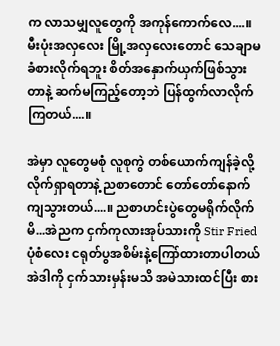က လာသမျှလူတွေကို အကုန်ကောက်လေ....။ မီးပုံးအလှလေး မြို့အလှလေးတောင် သေချာမခံစားလိုက်ရဘူး စိတ်အနှောက်ယှက်ဖြစ်သွားတာနဲ့ ဆက်မကြည့်တော့ဘဲ ပြန်ထွက်လာလိုက်ကြတယ်....။

အဲမှာ လူတွေမစုံ လူစုကွဲ တစ်ယောက်ကျန်ခဲ့လို့ လိုက်ရှာရတာနဲ့ ညစာတောင် တော်တော်နောက်ကျသွားတယ်....။ ညစာဟင်းပွဲတွေမရိုက်လိုက်မိ...အဲညက ငှက်ကုလားအုပ်သားကို Stir Fried ပုံစံလေး ငရုတ်ပွအစိမ်းနဲ့ကြော်ထားတာပါတယ် အဲဒါကို ငှက်သားမှန်းမသိ အမဲသားထင်ပြီး စား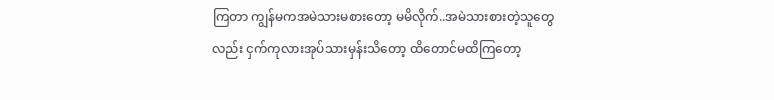ကြတာ ကျွန်မကအမဲသားမစားတော့ မမိလိုက်..အမဲသားစားတဲ့သူတွေလည်း ငှက်ကုလားအုပ်သားမှန်းသိတော့ ထိတောင်မထိကြတော့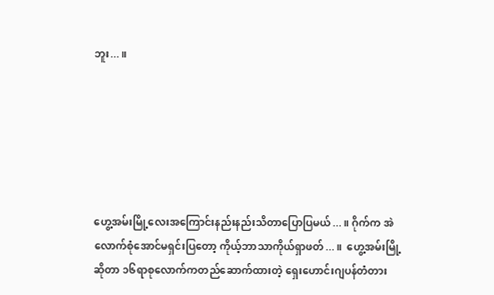ဘူး...။






ဟွေ့အမ်းမြို့လေးအကြောင်းနည်းနည်းသိတာပြောပြမယ်...။ ဂိုက်က အဲလောက်စုံအောင်မရှင်းပြတော့ ကိုယ့်ဘာသာကိုယ်ရှာဖတ်...။  ဟွေ့အမ်းမြို့ဆိုတာ ၁၆ရာစုလောက်ကတည်ဆောက်ထားတဲ့ ရှေးဟောင်းဂျပန်တံတား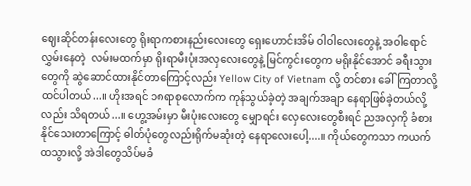ဈေးဆိုင်တန်းလေးတွေ ရိုးရာကစားနည်းလေးတွေ ရှေးဟောင်းအိမ် ဝါဝါလေးတွေနဲ့ အဝါရောင်လွှမ်းနေတဲ့  လမ်းမထက်မှာ ရိုးရာမီးပုံးအလှလေးတွေနဲ့ မြင်ကွင်းတွေက မရိုးနိုင်အောင် ခရီးသွားတွေကို ဆွဲဆောင်ထားနိုင်တာကြောင့်လည်း Yellow City of Vietnam လို့ တင်စား ခေါ်ကြတာလို့ထင်ပါတယ်...။ ဟိုးအရင် ၁၈ရာစုလောက်က ကုန်သွယ်ခဲ့တဲ့ အချက်အချာ နေရာဖြစ်ခဲ့တယ်လို့လည်း သိရတယ်...။ ဟွေ့အမ်းမှာ မီးပုံးလေးတွေ မျှောရင်း လှေလေးတွေစီးရင် ညအလှကို ခံစားနိုင်သေးတာကြောင့် ဓါတ်ပုံတွေလည်းရိုက်မဆုံးတဲ့ နေရာလေးပေါ့....။ ကိုယ်တွေကသာ ကယက်ထသွားလို့ အဲဒါတွေသိပ်မခံ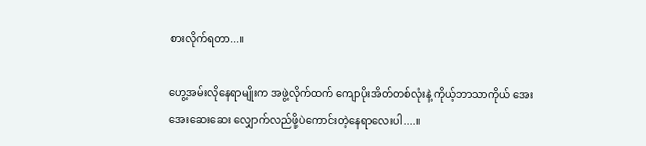စားလိုက်ရတာ...။

ဟွေ့အမ်းလိုနေရာမျိုးက အဖွဲ့လိုက်ထက် ကျောပိုးအိတ်တစ်လုံးနဲ့ ကိုယ့်ဘာသာကိုယ် အေးအေးဆေးဆေး လျှောက်လည်ဖို့ပဲကောင်းတဲ့နေရာလေးပါ....။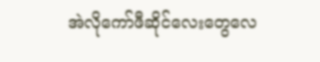အဲလိုကော်ဖီဆိုင်လေးတွေလေ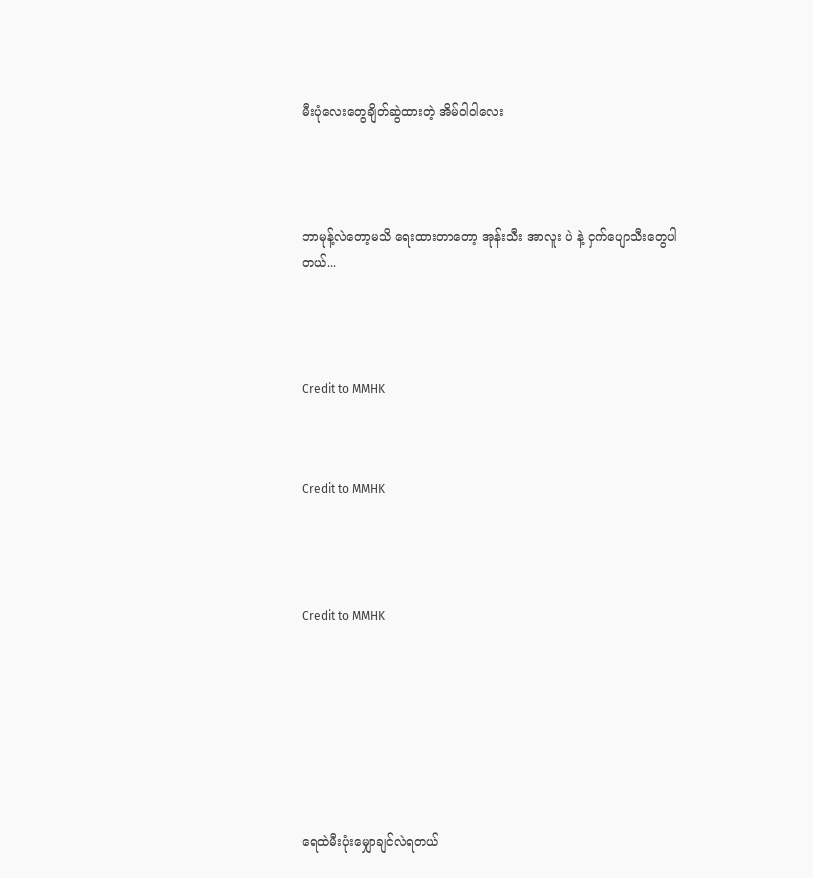မီးပုံလေးတွေချိတ်ဆွဲထားတဲ့ အိမ်ဝါဝါလေး




ဘာမုန့်လဲတော့မသိ ရေးထားတာတော့ အုန်းသီး အာလူး ပဲ နဲ့ ငှက်ပျောသီးတွေပါတယ်...




Credit to MMHK



Credit to MMHK




Credit to MMHK








ရေထဲမီးပုံးမျှောချင်လဲရတယ်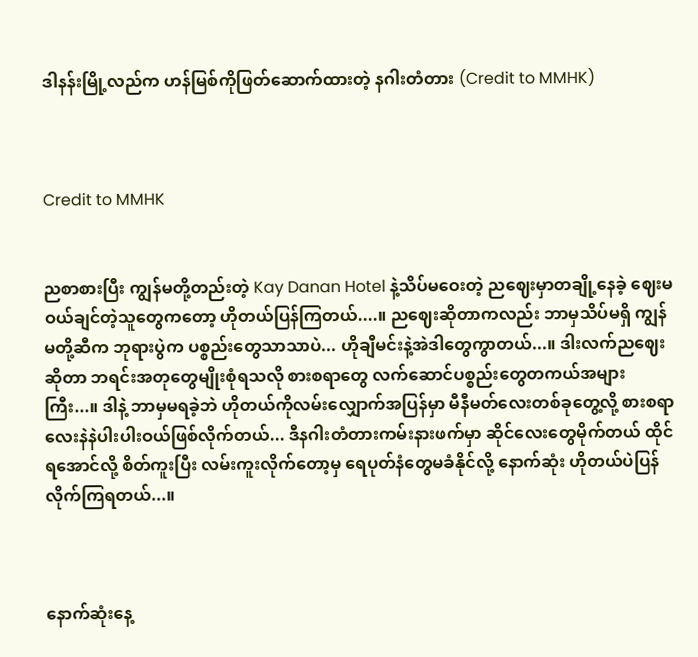ဒါနန်းမြို့လည်က ဟန်မြစ်ကိုဖြတ်ဆောက်ထားတဲ့ နဂါးတံတား (Credit to MMHK)



Credit to MMHK


ညစာစားပြီး ကျွန်မတို့တည်းတဲ့ Kay Danan Hotel နဲ့သိပ်မဝေးတဲ့ ညဈေးမှာတချို့နေခဲ့ ဈေးမဝယ်ချင်တဲ့သူတွေကတော့ ဟိုတယ်ပြန်ကြတယ်....။ ညဈေးဆိုတာကလည်း ဘာမှသိပ်မရှိ ကျွန်မတို့ဆီက ဘုရားပွဲက ပစ္စည်းတွေသာသာပဲ... ဟိုချီမင်းနဲ့အဲဒါတွေကွာတယ်...။ ဒါးလက်ညဈေးဆိုတာ ဘရင်းအတုတွေမျိုးစုံရသလို စားစရာတွေ လက်ဆောင်ပစ္စည်းတွေတကယ်အများကြီး...။ ဒါနဲ့ ဘာမှမရခဲ့ဘဲ ဟိုတယ်ကိုလမ်းလျှောက်အပြန်မှာ မီနီမတ်လေးတစ်ခုတွေ့လို့ စားစရာလေးနဲနဲပါးပါးဝယ်ဖြစ်လိုက်တယ်... ဒီနဂါးတံတားကမ်းနားဖက်မှာ ဆိုင်လေးတွေမိုက်တယ် ထိုင်ရအောင်လို့ စိတ်ကူးပြီး လမ်းကူးလိုက်တော့မှ ရေပုတ်နံတွေမခံနိုင်လို့ နောက်ဆုံး ဟိုတယ်ပဲပြန်လိုက်ကြရတယ်...။



နောက်ဆုံးနေ့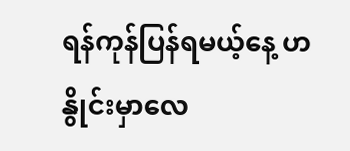ရန်ကုန်ပြန်ရမယ့်နေ့ ဟနွိုင်းမှာလေ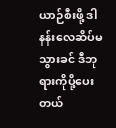ယာဉ်စီးဖို့ ဒါနန်းလေဆိပ်မသွားခင် ဒီဘုရားကိုပို့ပေးတယ်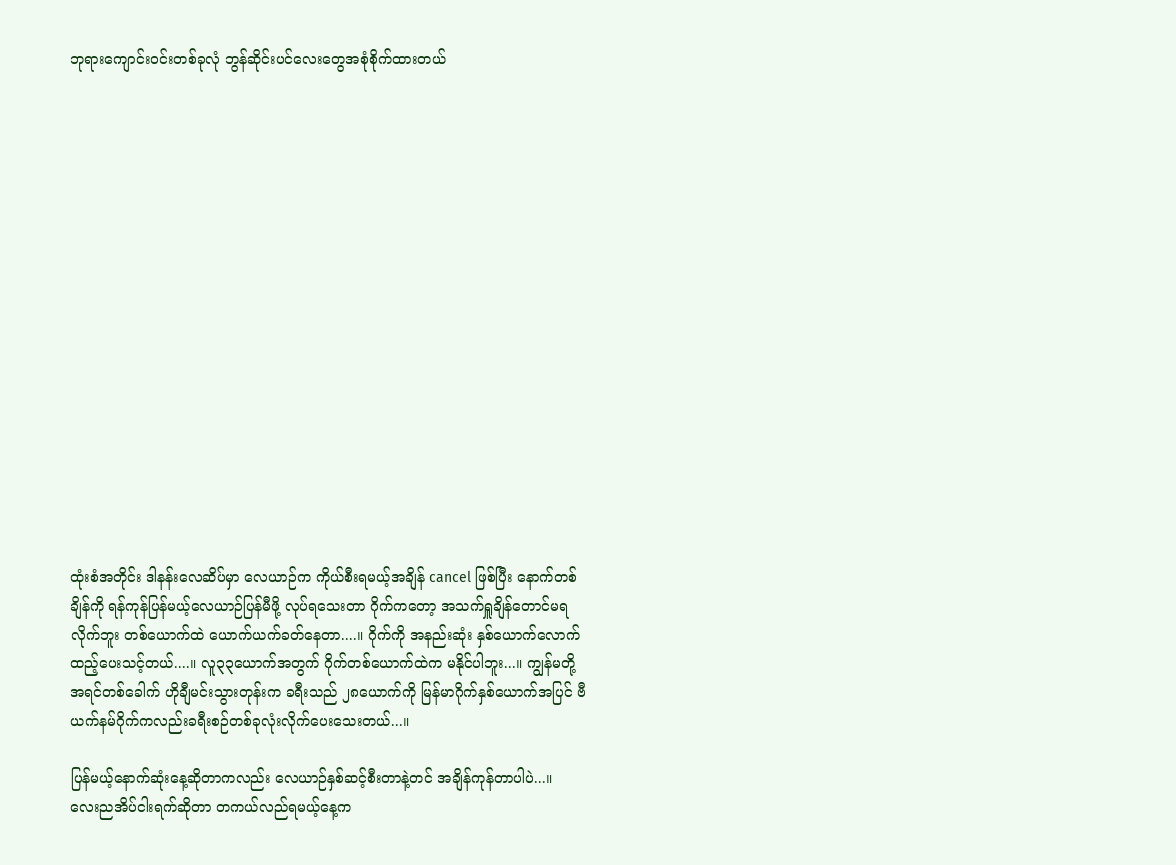ဘုရားကျောင်းဝင်းတစ်ခုလုံ ဘွန်ဆိုင်းပင်လေးတွေအစုံစိုက်ထားတယ်

















ထုံးစံအတိုင်း ဒါနန်းလေဆိပ်မှာ လေယာဉ်က ကိုယ်စီးရမယ့်အချိန် cancel ဖြစ်ပြီး နောက်တစ်ချိန်ကို ရန်ကုန်ပြန်မယ့်လေယာဉ်ပြန်မီဖို့ လုပ်ရသေးတာ ဂိုက်ကတော့ အသက်ရှူချိန်တောင်မရလိုက်ဘူး တစ်ယောက်ထဲ ယောက်ယက်ခတ်နေတာ....။ ဂိုက်ကို အနည်းဆုံး နှစ်ယောက်လောက်ထည့်ပေးသင့်တယ်....။ လူ၃၃ယောက်အတွက် ဂိုက်တစ်ယောက်ထဲက မနိုင်ပါဘူး...။ ကျွန်မတို့အရင်တစ်ခေါက် ဟိုချီမင်းသွားတုန်းက ခရီးသည် ၂၈ယောက်ကို မြန်မာဂိုက်နှစ်ယောက်အပြင် ဗီယက်နမ်ဂိုက်ကလည်းခရီးစဉ်တစ်ခုလုံးလိုက်ပေးသေးတယ်...။

ပြန်မယ့်နောက်ဆုံးနေ့ဆိုတာကလည်း လေယာဉ်နှစ်ဆင့်စီးတာနဲ့တင် အချိန်ကုန်တာပါပဲ...။ လေးညအိပ်ငါးရက်ဆိုတာ တကယ်လည်ရမယ့်နေ့က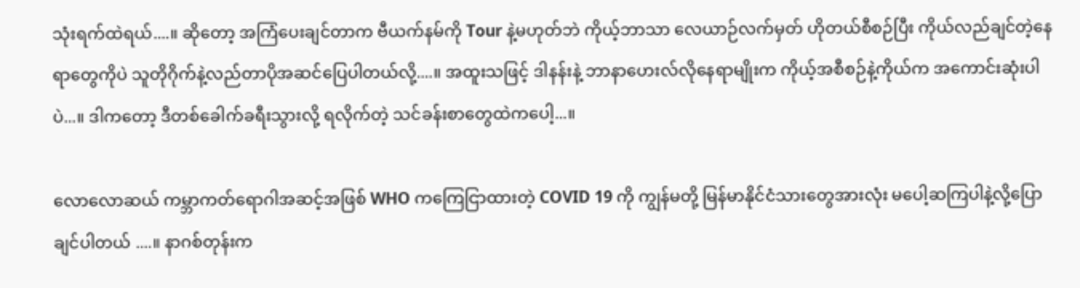သုံးရက်ထဲရယ်....။ ဆိုတော့ အကြံပေးချင်တာက ဗီယက်နမ်ကို Tour နဲ့မဟုတ်ဘဲ ကိုယ့်ဘာသာ လေယာဉ်လက်မှတ် ဟိုတယ်စီစဉ်ပြီး ကိုယ်လည်ချင်တဲ့နေရာတွေကိုပဲ သူတိုဂိုက်နဲ့လည်တာပိုအဆင်ပြေပါတယ်လို့....။ အထူးသဖြင့် ဒါနန်းနဲ့ ဘာနာဟေးလ်လိုနေရာမျိုးက ကိုယ့်အစီစဉ်နဲ့ကိုယ်က အကောင်းဆုံးပါပဲ...။ ဒါကတော့ ဒီတစ်ခေါက်ခရီးသွားလို့ ရလိုက်တဲ့ သင်ခန်းစာတွေထဲကပေါ့...။

လောလောဆယ် ကမ္ဘာကတ်ရောဂါအဆင့်အဖြစ်‌ WHO ကကြေငြာထားတဲ့ COVID 19 ကို ကျွန်မတို့ မြန်မာနိုင်ငံသားတွေအားလုံး မပေါ့ဆကြပါနဲ့လို့ပြောချင်ပါတယ် ....။ နာဂစ်တုန်းက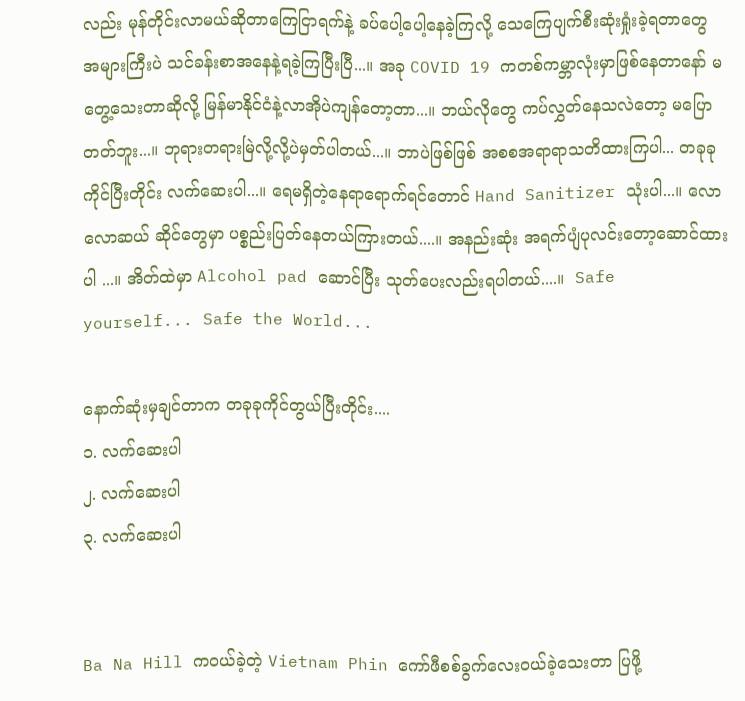လည်း မုန်တိုင်းလာမယ်ဆိုတာကြေငြာရက်နဲ့ ခပ်ပေါ့ပေါ့နေခဲ့ကြလို့ သေကြေပျက်စီးဆုံးရှုံးခဲ့ရတာတွေ အများကြီးပဲ သင်ခန်းစာအနေနဲ့ရခဲ့ကြပြီးပြီ...။ အခု COVID 19 ကတစ်ကမ္ဘာလုံးမှာဖြစ်နေတာနော် မတွေ့သေးတာဆိုလို့ မြန်မာနိုင်ငံနဲ့လာအိုပဲကျန်တော့တာ...။ ဘယ်လိုတွေ ကပ်လွှတ်နေသလဲတော့ မပြောတတ်ဘူး...။ ဘုရားတရားမြဲလို့လို့ပဲမှတ်ပါတယ်...။ ဘာပဲဖြစ်ဖြစ် အစစအရာရာသတိထားကြပါ... တခုခုကိုင်ပြီးတိုင်း လက်ဆေးပါ...။ ရေမရှိတဲ့နေရာရောက်ရင်တောင် Hand Sanitizer သုံးပါ...။ လောလောဆယ် ဆိုင်တွေမှာ ပစ္စည်းပြတ်နေတယ်ကြားတယ်....။ အနည်းဆုံး အရက်ပျံပုလင်းတော့ဆောင်ထားပါ ...။ အိတ်ထဲမှာ Alcohol pad ဆောင်ပြီး သုတ်ပေးလည်းရပါတယ်....။  Safe yourself... Safe the World...

နောက်ဆုံးမှချင်တာက တခုခုကိုင်တွယ်ပြီးတိုင်း....
၁. လက်ဆေးပါ
၂. လက်ဆေးပါ
၃. လက်ဆေးပါ


Ba Na Hill ကဝယ်ခဲ့တဲ့ Vietnam Phin ကော်ဖီစစ်ခွက်လေးဝယ်ခဲ့သေးတာ ပြဖို့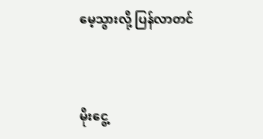မေ့သွားလို့ ပြန်လာတင်



မိုးငွေ့